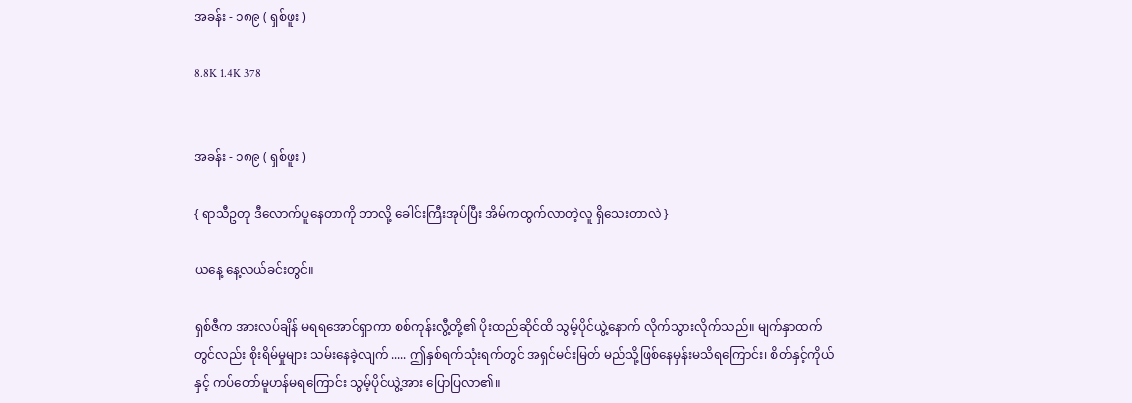အခန်း - ၁၈၉ ( ရှစ်ဖူး )

8.8K 1.4K 378


အခန်း - ၁၈၉ ( ရှစ်ဖူး )

{ ရာသီဥတု ဒီလောက်ပူနေတာကို ဘာလို့ ခေါင်းကြီးအုပ်ပြီး အိမ်ကထွက်လာတဲ့လူ ရှိသေးတာလဲ }

ယနေ့ နေ့လယ်ခင်းတွင်။

ရှစ်ဇီက အားလပ်ချိန် မရရအောင်ရှာကာ စစ်ကုန်းလွီ့တို့၏ ပိုးထည်ဆိုင်ထိ သွမ့်ပိုင်ယွဲ့နောက် လိုက်သွားလိုက်သည်။ မျက်နှာထက်တွင်လည်း စိုးရိမ်မှုများ သမ်းနေခဲ့လျက် ..... ဤနှစ်ရက်သုံးရက်တွင် အရှင်မင်းမြတ် မည်သို့ဖြစ်နေမှန်းမသိရကြောင်း၊ စိတ်နှင့်ကိုယ်နှင့် ကပ်တော်မူဟန်မရကြောင်း သွမ့်ပိုင်ယွဲ့အား ပြောပြလာ၏။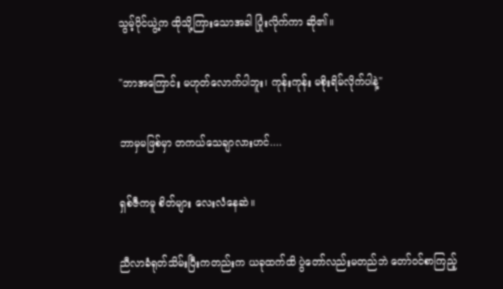သွမ့်ပိုင်ယွဲ့က ထိုသို့ကြားသောအခါ ပြုံးလိုက်ကာ ဆို၏။

"ဘာအကြောင်း မဟုတ်လောက်ပါဘူး၊ ကုန်းကုန်း မစိုးရိမ်လိုက်ပါနဲ့"

ဘာမှမဖြစ်မှာ တကယ်သေချာလားဟင်....

ရှစ်ဇီကမူ စိတ်များ လေးလံနေဆဲ။

ညီလာခံရုတ်သိမ်းပြီးကတည်းက ယခုထက်ထိ ပွဲတော်လည်းမတည်ဘဲ တော်ဝင်စာကြည့်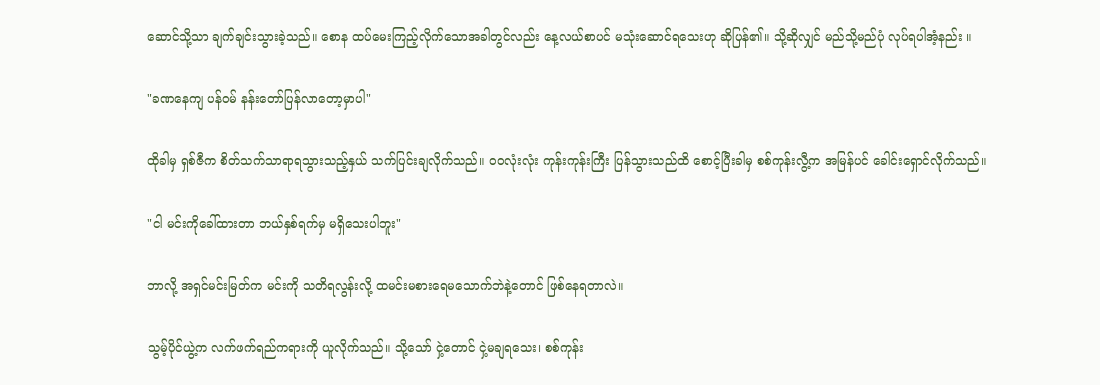ဆောင်သို့သာ ချက်ချင်းသွားခဲ့သည်။ စောန ထပ်မေးကြည့်လိုက်သောအခါတွင်လည်း နေ့လယ်စာပင် မသုံးဆောင်ရသေးဟု ဆိုပြန်၏။ သို့ဆိုလျှင် မည်သို့မည်ပုံ လုပ်ရပါအံ့နည်း ။

"ခဏနေကျ ပန်ဝမ် နန်းတော်ပြန်လာတော့မှာပါ"

ထိုခါမှ ရှစ်ဇီက စိတ်သက်သာရာရသွားသည့်နှယ် သက်ပြင်းချလိုက်သည်။ ဝဝလုံးလုံး ကုန်းကုန်းကြီး ပြန်သွားသည်ထိ စောင့်ပြီးခါမှ စစ်ကုန်းလွီ့က အမြန်ပင် ခေါင်းရှောင်လိုက်သည်။

"ငါ မင်းကိုခေါ်ထားတာ ဘယ်နှစ်ရက်မှ မရှိသေးပါဘူး"

ဘာလို့ အရှင်မင်းမြတ်က မင်းကို သတိရလွန်းလို့ ထမင်းမစားရေမသောက်ဘဲနဲ့တောင် ဖြစ်နေရတာလဲ။

သွမ့်ပိုင်ယွဲ့က လက်ဖက်ရည်ကရားကို ယူလိုက်သည်။ သို့သော် ငှဲ့တောင် ငှဲ့မချရသေး၊ စစ်ကုန်း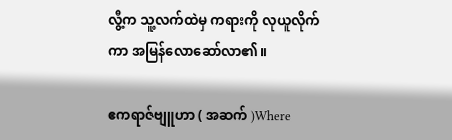လွီ့က သူ့လက်ထဲမှ ကရားကို လုယူလိုက်ကာ အမြန်လောဆော်လာ၏။

ဧကရာဇ်ဗျူဟာ ( အဆက် )Where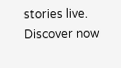stories live. Discover now